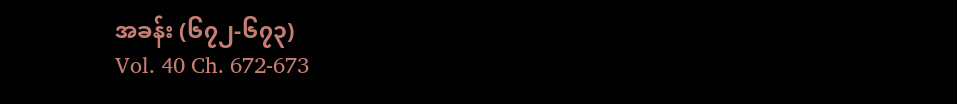အခန်း (၆၇၂-၆၇၃)
Vol. 40 Ch. 672-673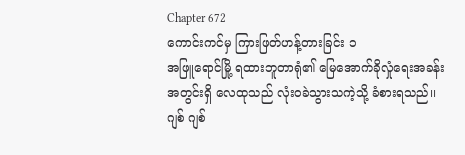Chapter 672
ကောင်းကင်မှ ကြားဖြတ်ဟန့်တားခြင်း ၁
အဖြူရောင်မြို့ ရထားဘူတာရုံ၏ မြေအောက်ခိုလှုံရေးအခန်းအတွင်းရှိ လေထုသည် လုံးဝခဲသွားသကဲ့သို့ ခံစားရသည်၊၊
ဂျစ် ဂျစ်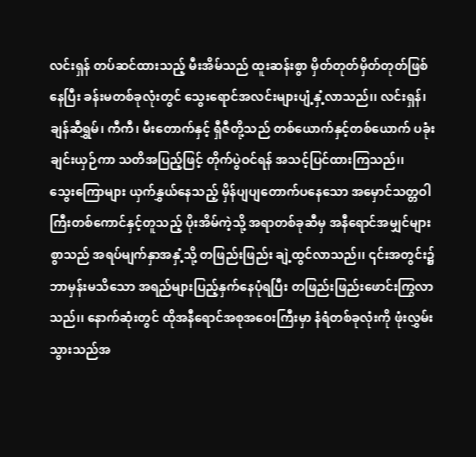လင်းရှန် တပ်ဆင်ထားသည့် မီးအိမ်သည် ထူးဆန်းစွာ မှိတ်တုတ်မှိတ်တုတ်ဖြစ်နေပြီး ခန်းမတစ်ခုလုံးတွင် သွေးရောင်အလင်းများပျံ့နှံ့လာသည်၊၊ လင်းရှန်၊ ချန်ဆီရွှမ်၊ ကီကီ၊ မီးတောက်နှင့် ရှီဇီတို့သည် တစ်ယောက်နှင့်တစ်ယောက် ပခုံးချင်းယှဉ်ကာ သတိအပြည့်ဖြင့် တိုက်ပွဲဝင်ရန် အသင့်ပြင်ထားကြသည်၊၊
သွေးကြောများ ယှက်နွှယ်နေသည့် မှိန်ပျပျတောက်ပနေသော အမှောင်သတ္တဝါကြီးတစ်ကောင်နှင့်တူသည့် ပိုးအိမ်ကဲ့သို့ အရာတစ်ခုဆီမှ အနီရောင်အမျှင်များစွာသည် အရပ်မျက်နှာအနှံ့သို့ တဖြည်းဖြည်း ချဲ့ထွင်လာသည်၊၊ ၎င်းအတွင်း၌ ဘာမှန်းမသိသော အရည်များပြည့်နှက်နေပုံရပြီး တဖြည်းဖြည်းဖောင်းကြွလာသည်၊၊ နောက်ဆုံးတွင် ထိုအနီရောင်အစုအဝေးကြီးမှာ နံရံတစ်ခုလုံးကို ဖုံးလွှမ်းသွားသည်အ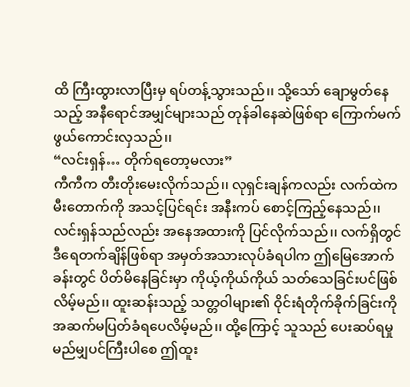ထိ ကြီးထွားလာပြီးမှ ရပ်တန့်သွားသည်၊၊ သို့သော် ချောမွတ်နေသည့် အနီရောင်အမျှင်များသည် တုန်ခါနေဆဲဖြစ်ရာ ကြောက်မက်ဖွယ်ကောင်းလှသည်၊၊
“လင်းရှန်… တိုက်ရတော့မလား”
ကီကီက တီးတိုးမေးလိုက်သည်၊၊ လုရှင်းချန်ကလည်း လက်ထဲက မီးတောက်ကို အသင့်ပြင်ရင်း အနီးကပ် စောင့်ကြည့်နေသည်၊၊ လင်းရှန်သည်လည်း အနေအထားကို ပြင်လိုက်သည်၊၊ လက်ရှိတွင် ဒီရေတက်ချိန်ဖြစ်ရာ အမှတ်အသားလုပ်ခံရပါက ဤမြေအောက်ခန်းတွင် ပိတ်မိနေခြင်းမှာ ကိုယ့်ကိုယ်ကိုယ် သတ်သေခြင်းပင်ဖြစ်လိမ့်မည်၊၊ ထူးဆန်းသည့် သတ္တဝါများ၏ ဝိုင်းရံတိုက်ခိုက်ခြင်းကို အဆက်မပြတ်ခံရပေလိမ့်မည်၊၊ ထို့ကြောင့် သူသည် ပေးဆပ်ရမှု မည်မျှပင်ကြီးပါစေ ဤထူး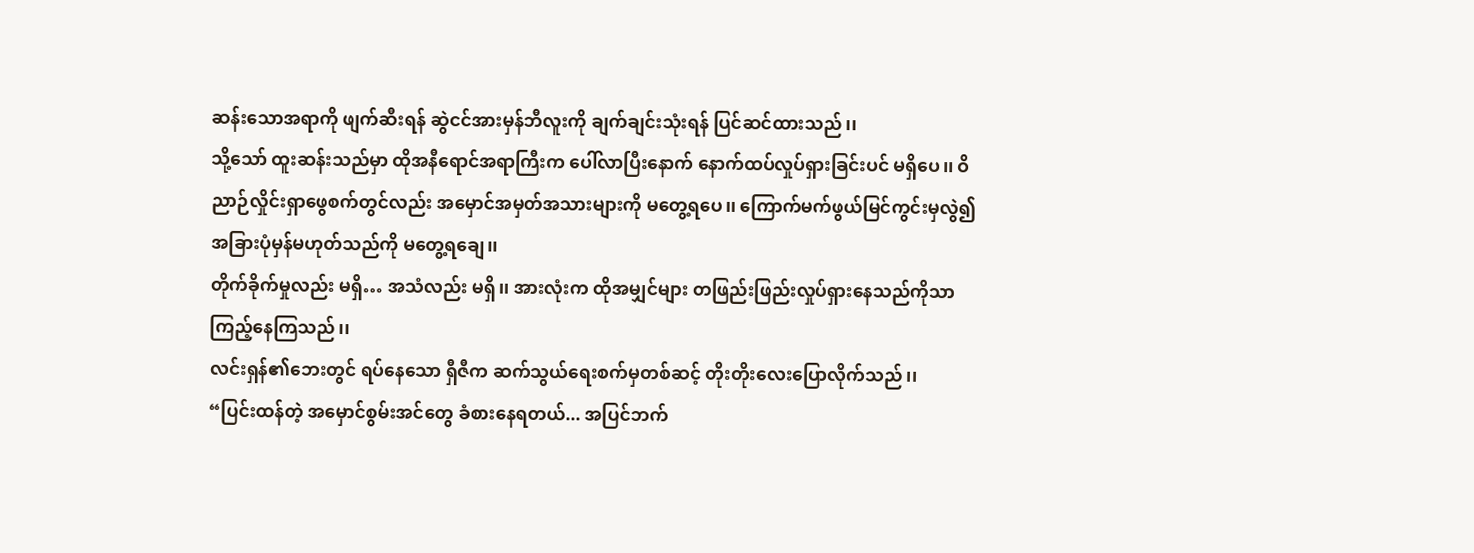ဆန်းသောအရာကို ဖျက်ဆီးရန် ဆွဲငင်အားမှန်ဘီလူးကို ချက်ချင်းသုံးရန် ပြင်ဆင်ထားသည်၊၊
သို့သော် ထူးဆန်းသည်မှာ ထိုအနီရောင်အရာကြီးက ပေါ်လာပြီးနောက် နောက်ထပ်လှုပ်ရှားခြင်းပင် မရှိပေ၊၊ ဝိညာဉ်လှိုင်းရှာဖွေစက်တွင်လည်း အမှောင်အမှတ်အသားများကို မတွေ့ရပေ၊၊ ကြောက်မက်ဖွယ်မြင်ကွင်းမှလွဲ၍ အခြားပုံမှန်မဟုတ်သည်ကို မတွေ့ရချေ၊၊
တိုက်ခိုက်မှုလည်း မရှိ… အသံလည်း မရှိ၊၊ အားလုံးက ထိုအမျှင်များ တဖြည်းဖြည်းလှုပ်ရှားနေသည်ကိုသာ ကြည့်နေကြသည်၊၊
လင်းရှန်၏ဘေးတွင် ရပ်နေသော ရှီဇီက ဆက်သွယ်ရေးစက်မှတစ်ဆင့် တိုးတိုးလေးပြောလိုက်သည်၊၊
“ပြင်းထန်တဲ့ အမှောင်စွမ်းအင်တွေ ခံစားနေရတယ်... အပြင်ဘက်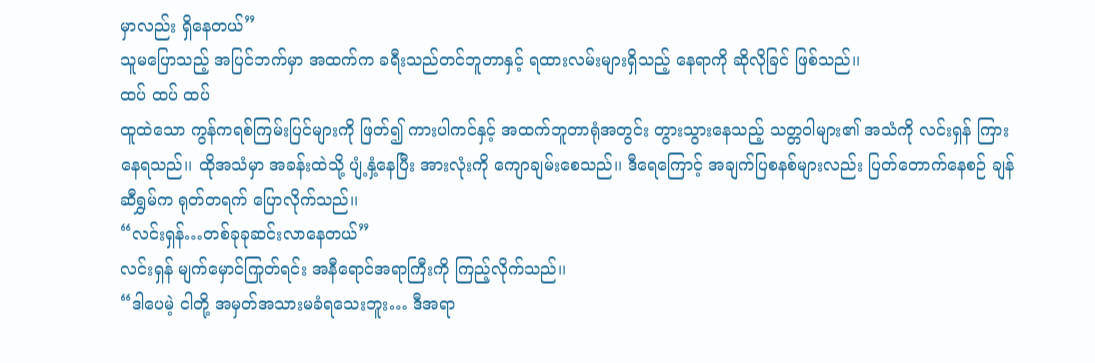မှာလည်း ရှိနေတယ်”
သူမပြောသည့် အပြင်ဘက်မှာ အထက်က ခရီးသည်တင်ဘူတာနှင့် ရထားလမ်းများရှိသည့် နေရာကို ဆိုလိုခြင် ဖြစ်သည်၊၊
ထပ် ထပ် ထပ်
ထူထဲသော ကွန်ကရစ်ကြမ်းပြင်များကို ဖြတ်၍ ကားပါကင်နှင့် အထက်ဘူတာရုံအတွင်း တွားသွားနေသည့် သတ္တဝါများ၏ အသံကို လင်းရှန် ကြားနေရသည်၊၊ ထိုအသံမှာ အခန်းထဲသို့ ပျံ့နှံ့နေပြီး အားလုံးကို ကျောချမ်းစေသည်၊၊ ဒီရေကြောင့် အချက်ပြစနစ်များလည်း ပြတ်တောက်နေစဉ် ချန်ဆီရွှမ်က ရုတ်တရက် ပြောလိုက်သည်၊၊
“လင်းရှန်…တစ်ခုခုဆင်းလာနေတယ်”
လင်းရှန် မျက်မှောင်ကြုတ်ရင်း အနီရောင်အရာကြီးကို ကြည့်လိုက်သည်၊၊
“ဒါပေမဲ့ ငါတို့ အမှတ်အသားမခံရသေးဘူး… ဒီအရာ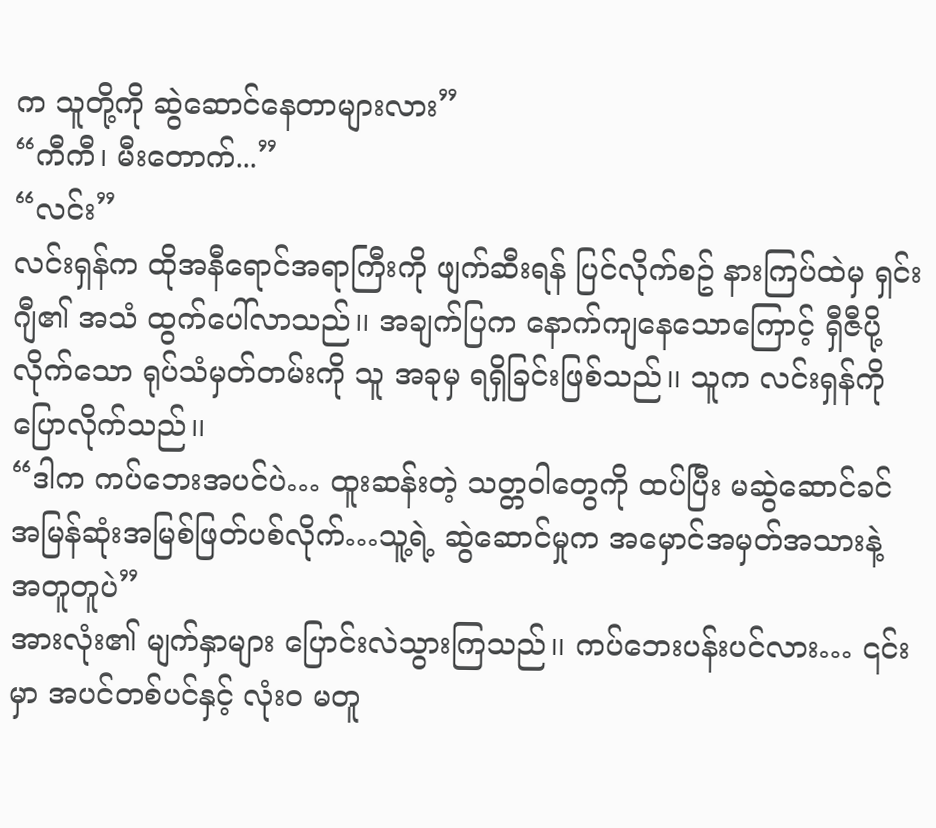က သူတို့ကို ဆွဲဆောင်နေတာများလား”
“ကီကီ၊ မီးတောက်...”
“လင်း”
လင်းရှန်က ထိုအနီရောင်အရာကြီးကို ဖျက်ဆီးရန် ပြင်လိုက်စဥ် နားကြပ်ထဲမှ ရှင်းဂျီ၏ အသံ ထွက်ပေါ်လာသည်၊၊ အချက်ပြက နောက်ကျနေသောကြောင့် ရှီဇီပို့လိုက်သော ရုပ်သံမှတ်တမ်းကို သူ အခုမှ ရရှိခြင်းဖြစ်သည်၊၊ သူက လင်းရှန်ကို ပြောလိုက်သည်၊၊
“ဒါက ကပ်ဘေးအပင်ပဲ… ထူးဆန်းတဲ့ သတ္တဝါတွေကို ထပ်ပြီး မဆွဲဆောင်ခင် အမြန်ဆုံးအမြစ်ဖြတ်ပစ်လိုက်…သူ့ရဲ့ ဆွဲဆောင်မှုက အမှောင်အမှတ်အသားနဲ့ အတူတူပဲ”
အားလုံး၏ မျက်နှာများ ပြောင်းလဲသွားကြသည်၊၊ ကပ်ဘေးပန်းပင်လား… ၎င်းမှာ အပင်တစ်ပင်နှင့် လုံးဝ မတူ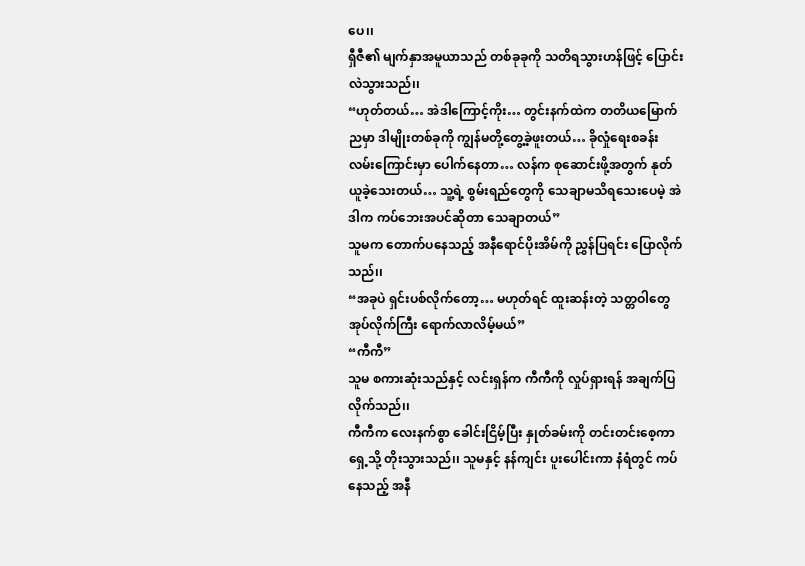ပေ၊၊
ရှီဇီ၏ မျက်နှာအမူယာသည် တစ်ခုခုကို သတိရသွားဟန်ဖြင့် ပြောင်းလဲသွားသည်၊၊
“ဟုတ်တယ်… အဲဒါကြောင့်ကိုး… တွင်းနက်ထဲက တတိယမြောက်ညမှာ ဒါမျိုးတစ်ခုကို ကျွန်မတို့တွေ့ခဲ့ဖူးတယ်… ခိုလှုံရေးစခန်းလမ်းကြောင်းမှာ ပေါက်နေတာ… လန်က စုဆောင်းဖို့အတွက် နုတ်ယူခဲ့သေးတယ်… သူ့ရဲ့ စွမ်းရည်တွေကို သေချာမသိရသေးပေမဲ့ အဲဒါက ကပ်ဘေးအပင်ဆိုတာ သေချာတယ်”
သူမက တောက်ပနေသည့် အနီရောင်ပိုးအိမ်ကို ညွှန်ပြရင်း ပြောလိုက်သည်၊၊
“အခုပဲ ရှင်းပစ်လိုက်တော့… မဟုတ်ရင် ထူးဆန်းတဲ့ သတ္တဝါတွေ အုပ်လိုက်ကြီး ရောက်လာလိမ့်မယ်”
“ကီကီ”
သူမ စကားဆုံးသည်နှင့် လင်းရှန်က ကီကီကို လှုပ်ရှားရန် အချက်ပြလိုက်သည်၊၊
ကီကီက လေးနက်စွာ ခေါင်းငြိမ့်ပြီး နှုတ်ခမ်းကို တင်းတင်းစေ့ကာ ရှေ့သို့ တိုးသွားသည်၊၊ သူမနှင့် နန်ကျင်း ပူးပေါင်းကာ နံရံတွင် ကပ်နေသည့် အနီ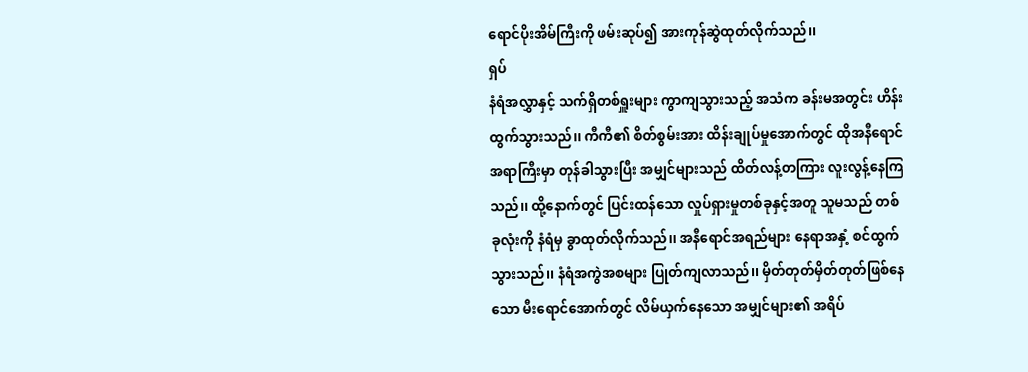ရောင်ပိုးအိမ်ကြီးကို ဖမ်းဆုပ်၍ အားကုန်ဆွဲထုတ်လိုက်သည်၊၊
ရှပ်
နံရံအလွှာနှင့် သက်ရှိတစ်ရှူးများ ကွာကျသွားသည့် အသံက ခန်းမအတွင်း ဟိန်းထွက်သွားသည်၊၊ ကီကီ၏ စိတ်စွမ်းအား ထိန်းချုပ်မှုအောက်တွင် ထိုအနီရောင်အရာကြီးမှာ တုန်ခါသွားပြီး အမျှင်များသည် ထိတ်လန့်တကြား လူးလွန့်နေကြသည်၊၊ ထို့နောက်တွင် ပြင်းထန်သော လှုပ်ရှားမှုတစ်ခုနှင့်အတူ သူမသည် တစ်ခုလုံးကို နံရံမှ ခွာထုတ်လိုက်သည်၊၊ အနီရောင်အရည်များ နေရာအနှံ့ စင်ထွက်သွားသည်၊၊ နံရံအကွဲအစများ ပြုတ်ကျလာသည်၊၊ မှိတ်တုတ်မှိတ်တုတ်ဖြစ်နေသော မီးရောင်အောက်တွင် လိမ်ယှက်နေသော အမျှင်များ၏ အရိပ်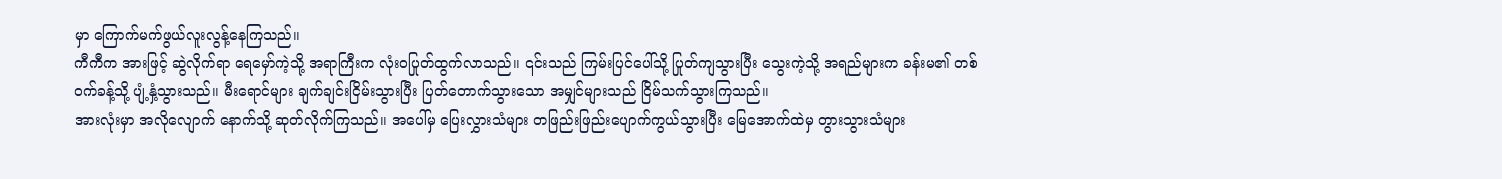မှာ ကြောက်မက်ဖွယ်လူးလွန့်နေကြသည်၊၊
ကီကီက အားဖြင့် ဆွဲလိုက်ရာ ရေမှော်ကဲ့သို့ အရာကြီးက လုံးဝပြုတ်ထွက်လာသည်၊၊ ၎င်းသည် ကြမ်းပြင်ပေါ်သို့ ပြုတ်ကျသွားပြီး သွေးကဲ့သို့ အရည်များက ခန်းမ၏ တစ်ဝက်ခန့်သို့ ပျံ့နှံ့သွားသည်၊၊ မီးရောင်များ ချက်ချင်းငြိမ်းသွားပြီး ပြတ်တောက်သွားသော အမျှင်များသည် ငြိမ်သက်သွားကြသည်၊၊
အားလုံးမှာ အလိုလျောက် နောက်သို့ ဆုတ်လိုက်ကြသည်၊၊ အပေါ်မှ ပြေးလွှားသံများ တဖြည်းဖြည်းပျောက်ကွယ်သွားပြီး မြေအောက်ထဲမှ တွားသွားသံများ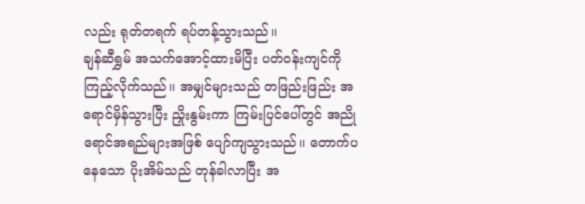လည်း ရုတ်တရက် ရပ်တန့်သွားသည်၊၊
ချန်ဆီရွှမ် အသက်အောင့်ထားမိပြီး ပတ်ဝန်းကျင်ကို ကြည့်လိုက်သည်၊၊ အမျှင်များသည် တဖြည်းဖြည်း အရောင်မှိန်သွားပြီး ညှိုးနွမ်းကာ ကြမ်းပြင်ပေါ်တွင် အညိုရောင်အရည်များအဖြစ် ပျော်ကျသွားသည်၊၊ တောက်ပနေသော ပိုးအိမ်သည် တုန်ခါလာပြီး အ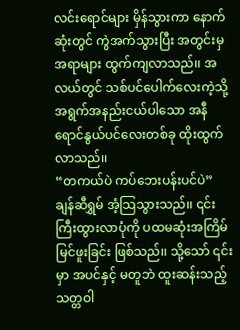လင်းရောင်များ မှိန်သွားကာ နောက်ဆုံးတွင် ကွဲအက်သွားပြီး အတွင်းမှ အရာများ ထွက်ကျလာသည်၊၊ အလယ်တွင် သစ်ပင်ပေါက်လေးကဲ့သို့ အရွက်အနည်းငယ်ပါသော အနီရောင်နွယ်ပင်လေးတစ်ခု ထိုးထွက်လာသည်၊၊
“တကယ်ပဲ ကပ်ဘေးပန်းပင်ပဲ”
ချန်ဆီရွှမ် အံ့သြသွားသည်၊၊ ၎င်းကြီးထွားလာပုံကို ပထမဆုံးအကြိမ်မြင်ဖူးခြင်း ဖြစ်သည်၊၊ သို့သော် ၎င်းမှာ အပင်နှင့် မတူဘဲ ထူးဆန်းသည့် သတ္တဝါ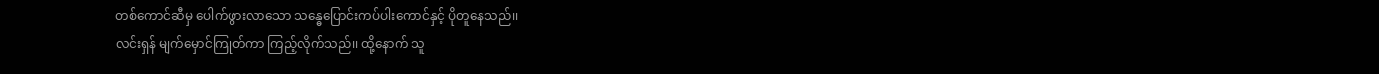တစ်ကောင်ဆီမှ ပေါက်ဖွားလာသော သန္ဓေပြောင်းကပ်ပါးကောင်နှင့် ပိုတူနေသည်၊၊
လင်းရှန် မျက်မှောင်ကြုတ်ကာ ကြည့်လိုက်သည်၊၊ ထို့နောက် သူ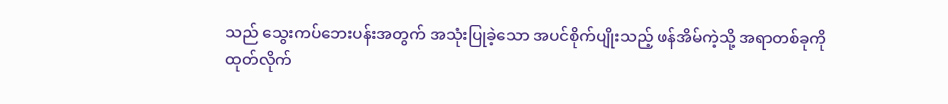သည် သွေးကပ်ဘေးပန်းအတွက် အသုံးပြုခဲ့သော အပင်စိုက်ပျိုးသည့် ဖန်အိမ်ကဲ့သို့ အရာတစ်ခုကို ထုတ်လိုက်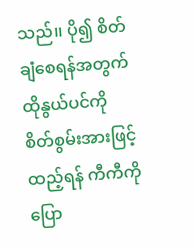သည်၊၊ ပို၍ စိတ်ချံစေရန်အတွက် ထိုနွယ်ပင်ကို စိတ်စွမ်းအားဖြင့် ထည့်ရန် ကီကီကို ပြော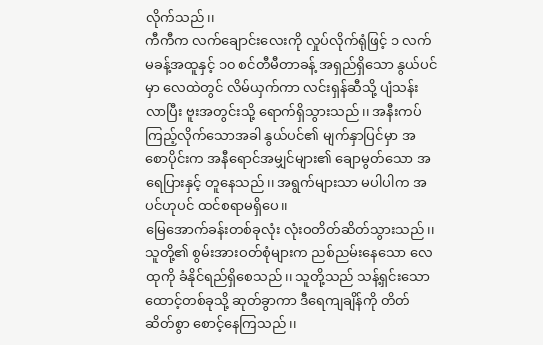လိုက်သည်၊၊
ကီကီက လက်ချောင်းလေးကို လှုပ်လိုက်ရုံဖြင့် ၁ လက်မခန့်အထူနှင့် ၁၀ စင်တီမီတာခန့် အရှည်ရှိသော နွယ်ပင်မှာ လေထဲတွင် လိမ်ယှက်ကာ လင်းရှန်ဆီသို့ ပျံသန်းလာပြီး ဗူးအတွင်းသို့ ရောက်ရှိသွားသည်၊၊ အနီးကပ်ကြည့်လိုက်သောအခါ နွယ်ပင်၏ မျက်နှာပြင်မှာ အစောပိုင်းက အနီရောင်အမျှင်များ၏ ချောမွတ်သော အရေပြားနှင့် တူနေသည်၊၊ အရွက်များသာ မပါပါက အပင်ဟုပင် ထင်စရာမရှိပေ၊၊
မြေအောက်ခန်းတစ်ခုလုံး လုံးဝတိတ်ဆိတ်သွားသည်၊၊ သူတို့၏ စွမ်းအားဝတ်စုံများက ညစ်ညမ်းနေသော လေထုကို ခံနိုင်ရည်ရှိစေသည်၊၊ သူတို့သည် သန့်ရှင်းသောထောင့်တစ်ခုသို့ ဆုတ်ခွာကာ ဒီရေကျချိန်ကို တိတ်ဆိတ်စွာ စောင့်နေကြသည်၊၊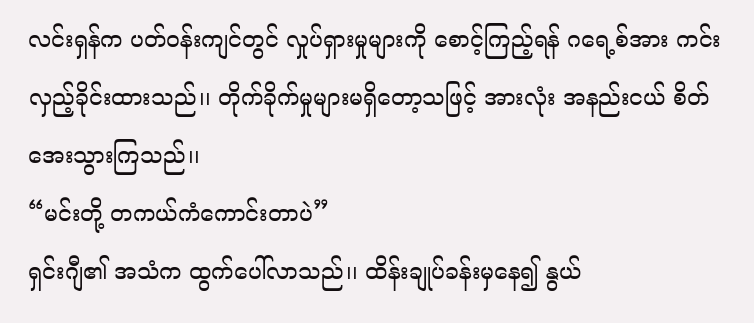လင်းရှန်က ပတ်ဝန်းကျင်တွင် လှုပ်ရှားမှုများကို စောင့်ကြည့်ရန် ဂရေ့စ်အား ကင်းလှည့်ခိုင်းထားသည်၊၊ တိုက်ခိုက်မှုများမရှိတော့သဖြင့် အားလုံး အနည်းငယ် စိတ်အေးသွားကြသည်၊၊
“မင်းတို့ တကယ်ကံကောင်းတာပဲ”
ရှင်းဂျီ၏ အသံက ထွက်ပေါ်လာသည်၊၊ ထိန်းချုပ်ခန်းမှနေ၍ နွယ်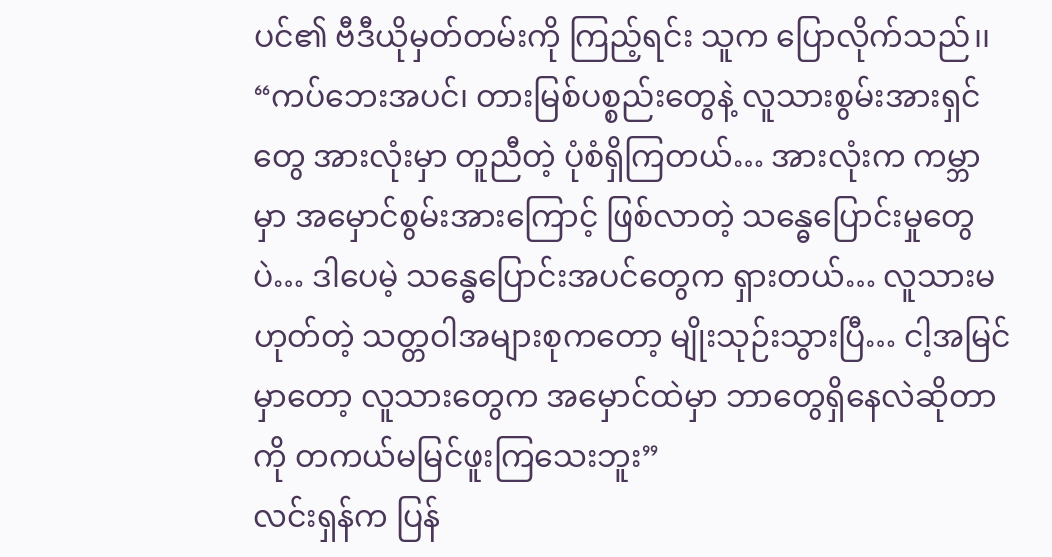ပင်၏ ဗီဒီယိုမှတ်တမ်းကို ကြည့်ရင်း သူက ပြောလိုက်သည်၊၊
“ကပ်ဘေးအပင်၊ တားမြစ်ပစ္စည်းတွေနဲ့ လူသားစွမ်းအားရှင်တွေ အားလုံးမှာ တူညီတဲ့ ပုံစံရှိကြတယ်… အားလုံးက ကမ္ဘာမှာ အမှောင်စွမ်းအားကြောင့် ဖြစ်လာတဲ့ သန္ဓေပြောင်းမှုတွေပဲ… ဒါပေမဲ့ သန္ဓေပြောင်းအပင်တွေက ရှားတယ်… လူသားမဟုတ်တဲ့ သတ္တဝါအများစုကတော့ မျိုးသုဉ်းသွားပြီ… ငါ့အမြင်မှာတော့ လူသားတွေက အမှောင်ထဲမှာ ဘာတွေရှိနေလဲဆိုတာကို တကယ်မမြင်ဖူးကြသေးဘူး”
လင်းရှန်က ပြန်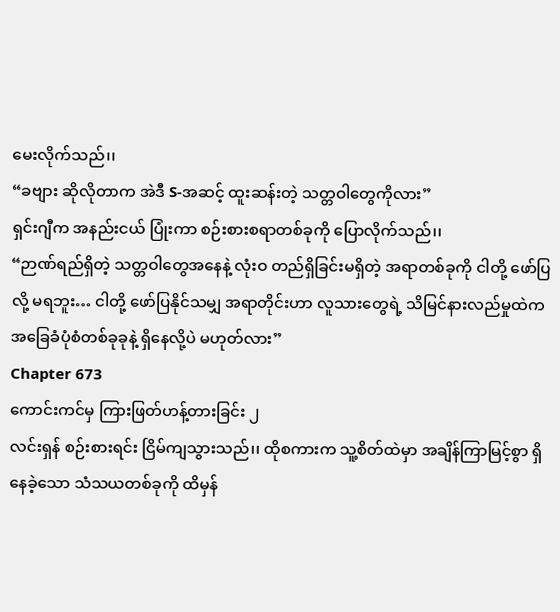မေးလိုက်သည်၊၊
“ခဗျား ဆိုလိုတာက အဲဒီ S-အဆင့် ထူးဆန်းတဲ့ သတ္တဝါတွေကိုလား”
ရှင်းဂျီက အနည်းငယ် ပြုံးကာ စဉ်းစားစရာတစ်ခုကို ပြောလိုက်သည်၊၊
“ဉာဏ်ရည်ရှိတဲ့ သတ္တဝါတွေအနေနဲ့ လုံးဝ တည်ရှိခြင်းမရှိတဲ့ အရာတစ်ခုကို ငါတို့ ဖော်ပြလို့ မရဘူး… ငါတို့ ဖော်ပြနိုင်သမျှ အရာတိုင်းဟာ လူသားတွေရဲ့ သိမြင်နားလည်မှုထဲက အခြေခံပုံစံတစ်ခုခုနဲ့ ရှိနေလို့ပဲ မဟုတ်လား”
Chapter 673
ကောင်းကင်မှ ကြားဖြတ်ဟန့်တားခြင်း ၂
လင်းရှန် စဉ်းစားရင်း ငြိမ်ကျသွားသည်၊၊ ထိုစကားက သူ့စိတ်ထဲမှာ အချိန်ကြာမြင့်စွာ ရှိနေခဲ့သော သံသယတစ်ခုကို ထိမှန်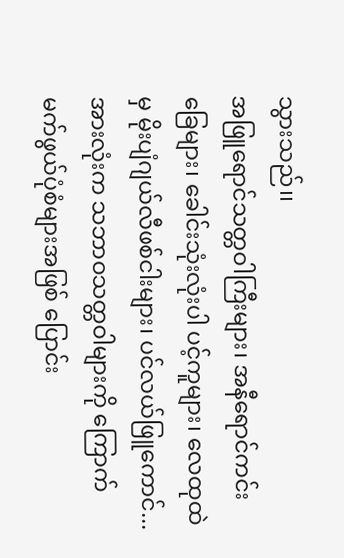သွားသည်၊၊
အဖြူရောင်သတ္တဝါကြီးများ၊ အနီရောင်ကင်းခြေများ၊ ခေါင်းသုံးလုံးပါ ပင့်ကူများ၊ လေထုထဲမှ မိုးပျံဂျယ်လီဖစ်ငါးများ၊ ပင်လယ်ဖြူကောင်... အားလုံးက သဘာဝသတ္တဝါများကို ကြောက်မက်ဖွယ်ပုံစံများအဖြစ် ပြောင်း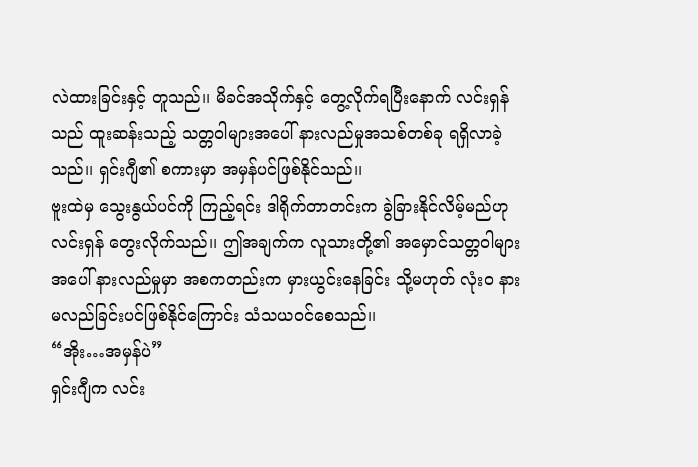လဲထားခြင်းနှင့် တူသည်၊၊ မိခင်အသိုက်နှင့် တွေ့လိုက်ရပြီးနောက် လင်းရှန်သည် ထူးဆန်းသည့် သတ္တဝါများအပေါ် နားလည်မှုအသစ်တစ်ခု ရရှိလာခဲ့သည်၊၊ ရှင်းဂျီ၏ စကားမှာ အမှန်ပင်ဖြစ်နိုင်သည်၊၊
ဗူးထဲမှ သွေးနွယ်ပင်ကို ကြည့်ရင်း ဒါရိုက်တာတင်းက ခွဲခြားနိုင်လိမ့်မည်ဟု လင်းရှန် တွေးလိုက်သည်၊၊ ဤအချက်က လူသားတို့၏ အမှောင်သတ္တဝါများအပေါ် နားလည်မှုမှာ အစကတည်းက မှားယွင်းနေခြင်း သို့မဟုတ် လုံးဝ နားမလည်ခြင်းပင်ဖြစ်နိုင်ကြောင်း သံသယဝင်စေသည်၊၊
“အိုး…အမှန်ပဲ”
ရှင်းဂျီက လင်း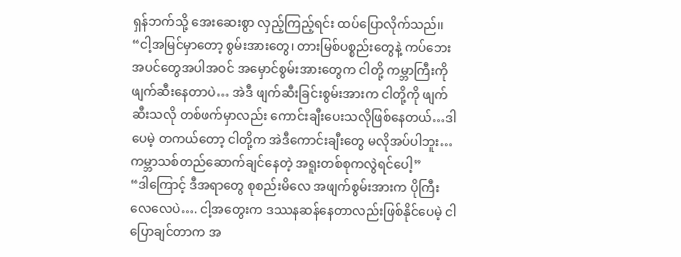ရှန်ဘက်သို့ အေးဆေးစွာ လှည့်ကြည့်ရင်း ထပ်ပြောလိုက်သည်၊၊
“ငါ့အမြင်မှာတော့ စွမ်းအားတွေ၊ တားမြစ်ပစ္စည်းတွေနဲ့ ကပ်ဘေးအပင်တွေအပါအဝင် အမှောင်စွမ်းအားတွေက ငါတို့ ကမ္ဘာကြီးကို ဖျက်ဆီးနေတာပဲ… အဲဒီ ဖျက်ဆီးခြင်းစွမ်းအားက ငါတို့ကို ဖျက်ဆီးသလို တစ်ဖက်မှာလည်း ကောင်းချီးပေးသလိုဖြစ်နေတယ်…ဒါပေမဲ့ တကယ်တော့ ငါတို့က အဲဒီကောင်းချီးတွေ မလိုအပ်ပါဘူး… ကမ္ဘာသစ်တည်ဆောက်ချင်နေတဲ့ အရူးတစ်စုကလွဲရင်ပေါ့”
“ဒါကြောင့် ဒီအရာတွေ စုစည်းမိလေ အဖျက်စွမ်းအားက ပိုကြီးလေလေပဲ…. ငါ့အတွေးက ဒဿနဆန်နေတာလည်းဖြစ်နိုင်ပေမဲ့ ငါပြောချင်တာက အ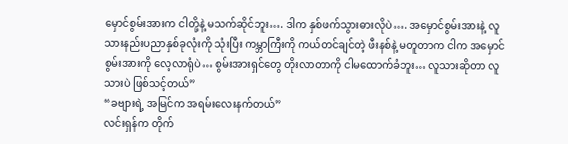မှောင်စွမ်းအားက ငါတို့နဲ့ မသက်ဆိုင်ဘူး…. ဒါက နှစ်ဖက်သွားဓားလိုပဲ…. အမှောင်စွမ်းအားနဲ့ လူသားနည်းပညာနှစ်ခုလုံးကို သုံးပြီး ကမ္ဘာကြီးကို ကယ်တင်ချင်တဲ့ ဖီးနစ်နဲ့ မတူတာက ငါက အမှောင်စွမ်းအားကို လေ့လာရုံပဲ… စွမ်းအားရှင်တွေ တိုးလာတာကို ငါမထောက်ခံဘူး… လူသားဆိုတာ လူသားပဲ ဖြစ်သင့်တယ်”
“ခဗျားရဲ့ အမြင်က အရမ်းလေးနက်တယ်”
လင်းရှန်က တိုက်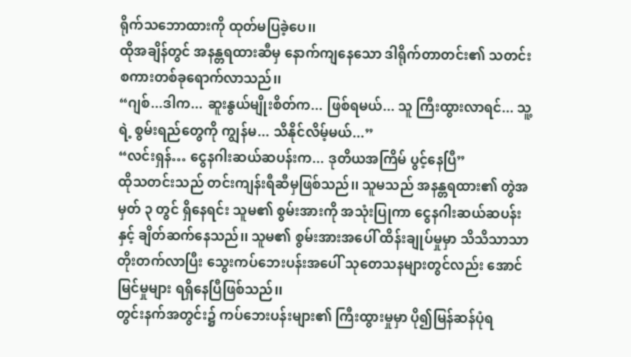ရိုက်သဘောထားကို ထုတ်မပြခဲ့ပေ၊၊
ထိုအချိန်တွင် အနန္တရထားဆီမှ နောက်ကျနေသော ဒါရိုက်တာတင်း၏ သတင်းစကားတစ်ခုရောက်လာသည်၊၊
“ဂျစ်...ဒါက... ဆူးနွယ်မျိုးစိတ်က... ဖြစ်ရမယ်... သူ ကြီးထွားလာရင်... သူ့ရဲ့ စွမ်းရည်တွေကို ကျွန်မ... သိနိုင်လိမ့်မယ်...”
“လင်းရှန်… ငွေနဂါးဆယ်ဆပန်းက... ဒုတိယအကြိမ် ပွင့်နေပြီ”
ထိုသတင်းသည် တင်းကျန်းရီဆီမှဖြစ်သည်၊၊ သူမသည် အနန္တရထား၏ တွဲအမှတ် ၃ တွင် ရှိနေရင်း သူမ၏ စွမ်းအားကို အသုံးပြုကာ ငွေနဂါးဆယ်ဆပန်းနှင့် ချိတ်ဆက်နေသည်၊၊ သူမ၏ စွမ်းအားအပေါ် ထိန်းချုပ်မှုမှာ သိသိသာသာတိုးတက်လာပြီး သွေးကပ်ဘေးပန်းအပေါ် သုတေသနများတွင်လည်း အောင်မြင်မှုများ ရရှိနေပြီဖြစ်သည်၊၊
တွင်းနက်အတွင်း၌ ကပ်ဘေးပန်းများ၏ ကြီးထွားမှုမှာ ပို၍မြန်ဆန်ပုံရ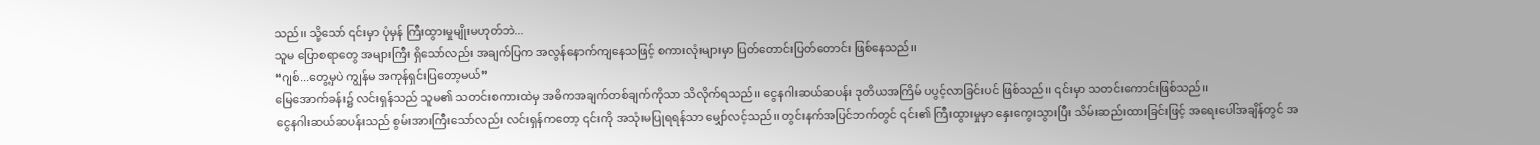သည်၊၊ သို့သော် ၎င်းမှာ ပုံမှန် ကြီးထွားမှုမျိုးမဟုတ်ဘဲ...
သူမ ပြောစရာတွေ အများကြီး ရှိသော်လည်း အချက်ပြက အလွန်နောက်ကျနေသဖြင့် စကားလုံးများမှာ ပြတ်တောင်းပြတ်တောင်း ဖြစ်နေသည်၊၊
“ဂျစ်...တွေ့မှပဲ ကျွန်မ အကုန်ရှင်းပြတော့မယ်”
မြေအောက်ခန်း၌ လင်းရှန်သည် သူမ၏ သတင်းစကားထဲမှ အဓိကအချက်တစ်ချက်ကိုသာ သိလိုက်ရသည်၊၊ ငွေနဂါးဆယ်ဆပန်း ဒုတိယအကြိမ် ပပွင့်လာခြင်းပင် ဖြစ်သည်၊၊ ၎င်းမှာ သတင်းကောင်းဖြစ်သည်၊၊
ငွေနဂါးဆယ်ဆပန်းသည် စွမ်းအားကြီးသော်လည်း လင်းရှန်ကတော့ ၎င်းကို အသုံးမပြုရရန်သာ မျှော်လင့်သည်၊၊ တွင်းနက်အပြင်ဘက်တွင် ၎င်း၏ ကြီးထွားမှုမှာ နှေးကွေးသွားပြီး သိမ်းဆည်းထားခြင်းဖြင့် အရေးပေါ်အချိန်တွင် အ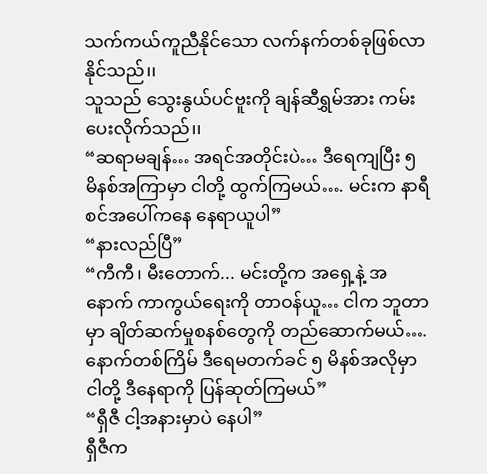သက်ကယ်ကူညီနိုင်သော လက်နက်တစ်ခုဖြစ်လာနိုင်သည်၊၊
သူသည် သွေးနွယ်ပင်ဗူးကို ချန်ဆီရွှမ်အား ကမ်းပေးလိုက်သည်၊၊
“ဆရာမချန်… အရင်အတိုင်းပဲ… ဒီရေကျပြီး ၅ မိနစ်အကြာမှာ ငါတို့ ထွက်ကြမယ်…. မင်းက နာရီစင်အပေါ်ကနေ နေရာယူပါ”
“နားလည်ပြီ”
“ကီကီ၊ မီးတောက်... မင်းတို့က အရှေ့နဲ့ အနောက် ကာကွယ်ရေးကို တာဝန်ယူ… ငါက ဘူတာမှာ ချိတ်ဆက်မှုစနစ်တွေကို တည်ဆောက်မယ်…. နောက်တစ်ကြိမ် ဒီရေမတက်ခင် ၅ မိနစ်အလိုမှာ ငါတို့ ဒီနေရာကို ပြန်ဆုတ်ကြမယ်”
“ရှီဇီ ငါ့အနားမှာပဲ နေပါ”
ရှီဇီက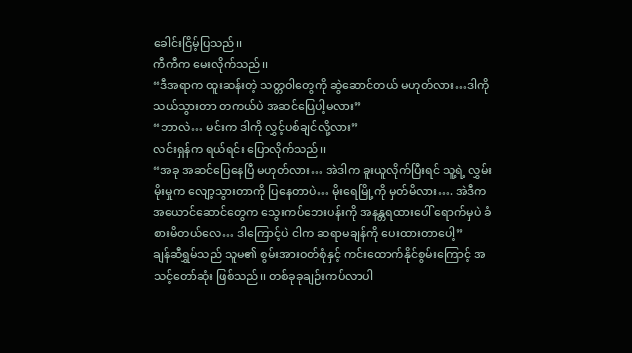ခေါင်းငြိမ့်ပြသည်၊၊
ကီကီက မေးလိုက်သည်၊၊
“ဒီအရာက ထူးဆန်းတဲ့ သတ္တဝါတွေကို ဆွဲဆောင်တယ် မဟုတ်လား…ဒါကို သယ်သွားတာ တကယ်ပဲ အဆင်ပြေပါ့မလား”
“ဘာလဲ… မင်းက ဒါကို လွှင့်ပစ်ချင်လို့လား”
လင်းရှန်က ရယ်ရင်း ပြောလိုက်သည်၊၊
“အခု အဆင်ပြေနေပြီ မဟုတ်လား… အဲဒါက ခူးယူလိုက်ပြီးရင် သူ့ရဲ့ လွှမ်းမိုးမှုက လျော့သွားတာကို ပြနေတာပဲ… မိုးရေမြို့ကို မှတ်မိလား…. အဲဒီက အယောင်ဆောင်တွေက သွေးကပ်ဘေးပန်းကို အနန္တရထားပေါ် ရောက်မှပဲ ခံစားမိတယ်လေ… ဒါကြောင့်ပဲ ငါက ဆရာမချန်ကို ပေးထားတာပေါ့”
ချန်ဆီရွှမ်သည် သူမ၏ စွမ်းအားဝတ်စုံနှင့် ကင်းထောက်နိုင်စွမ်းကြောင့် အသင့်တော်ဆုံး ဖြစ်သည်၊၊ တစ်ခုခုချဉ်းကပ်လာပါ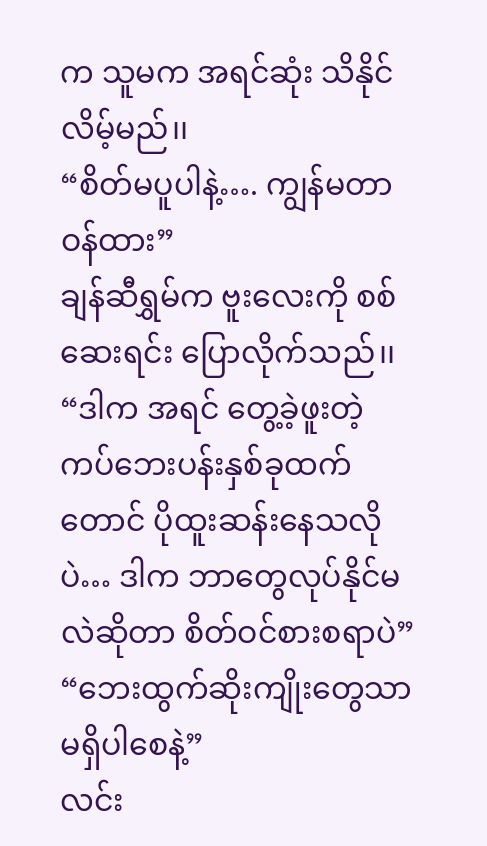က သူမက အရင်ဆုံး သိနိုင်လိမ့်မည်၊၊
“စိတ်မပူပါနဲ့…. ကျွန်မတာဝန်ထား”
ချန်ဆီရွှမ်က ဗူးလေးကို စစ်ဆေးရင်း ပြောလိုက်သည်၊၊
“ဒါက အရင် တွေ့ခဲ့ဖူးတဲ့ ကပ်ဘေးပန်းနှစ်ခုထက်တောင် ပိုထူးဆန်းနေသလိုပဲ… ဒါက ဘာတွေလုပ်နိုင်မလဲဆိုတာ စိတ်ဝင်စားစရာပဲ”
“ဘေးထွက်ဆိုးကျိုးတွေသာ မရှိပါစေနဲ့”
လင်း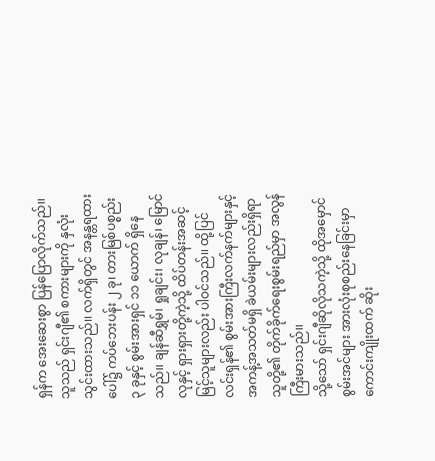ရှန်က အေးဆေးစွာ ပြန်ပြောလိုက်သည်၊၊
သူသည် ရှင်းဂျီ၏ စကားများကို နှလုံးသွင်းထားသည်၊၊ လက်ရှိတွင် အနန္တရထားပေါ်၌ ကပ်ဘေးပန်း ၂ ခု၊ တားမြစ်ပစ္စည်း ၃ ခုနှင့် စွမ်းအားရှင် ၁၁ ယောက် ရှိနေသည်၊၊ ချန်ဆီရွှမ်၊ ရှုချင်း၊ လုချန်၊ မြောင်လုနှင့် ရှားရှားတို့ကဲ့သို့ ထိပ်တန်းအဆင့်မြင့်သူများလည်း ပါဝင်သည်၊၊ ထို့ပြင် လင်းရှန်၏ စွမ်းအားကြီးလက်နက်များနှင့် အကန့်အသတ်မရှိ ခဲယမ်းများလည်းရှိရာ သူတို့၏ တိုက်ခိုက်ရေးစွမ်းရည်မှာ အလွန်ကြီးမားသည်၊၊
သို့သော် ရှင်းဂျီဆိုလိုသကဲ့သို့ ထိုအမှောင်စွမ်းအင်များ အားလုံးစုစည်းနေခြင်းမှာ ကောင်းကျိုးထက် ဆိုး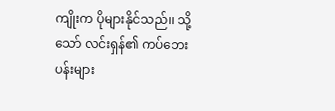ကျိုးက ပိုများနိုင်သည်၊၊ သို့သော် လင်းရှန်၏ ကပ်ဘေးပန်းများ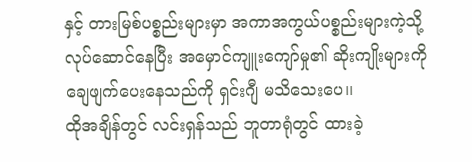နှင့် တားမြစ်ပစ္စည်းများမှာ အကာအကွယ်ပစ္စည်းများကဲ့သို့ လုပ်ဆောင်နေပြီး အမှောင်ကျူးကျော်မှု၏ ဆိုးကျိုးများကို ချေဖျက်ပေးနေသည်ကို ရှင်းဂျီ မသိသေးပေ၊၊
ထိုအချိန်တွင် လင်းရှန်သည် ဘူတာရုံတွင် ထားခဲ့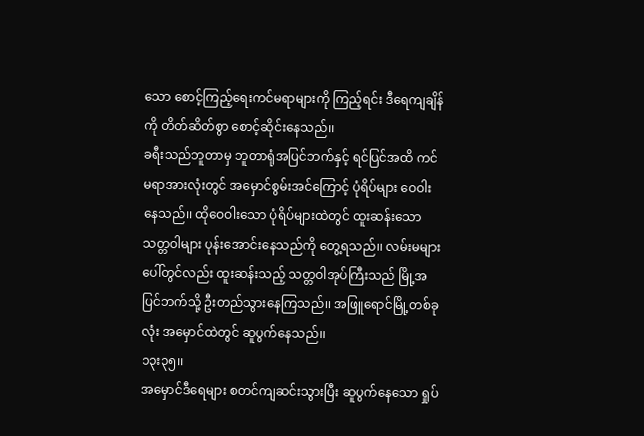သော စောင့်ကြည့်ရေးကင်မရာများကို ကြည့်ရင်း ဒီရေကျချိန်ကို တိတ်ဆိတ်စွာ စောင့်ဆိုင်းနေသည်၊၊
ခရီးသည်ဘူတာမှ ဘူတာရုံအပြင်ဘက်နှင့် ရင်ပြင်အထိ ကင်မရာအားလုံးတွင် အမှောင်စွမ်းအင်ကြောင့် ပုံရိပ်များ ဝေဝါးနေသည်၊၊ ထိုဝေဝါးသော ပုံရိပ်များထဲတွင် ထူးဆန်းသော သတ္တဝါများ ပုန်းအောင်းနေသည်ကို တွေ့ရသည်၊၊ လမ်းမများပေါ်တွင်လည်း ထူးဆန်းသည့် သတ္တဝါအုပ်ကြီးသည် မြို့အပြင်ဘက်သို့ ဦးတည်သွားနေကြသည်၊၊ အဖြူရောင်မြို့တစ်ခုလုံး အမှောင်ထဲတွင် ဆူပွက်နေသည်၊၊
၁၃း၃၅၊၊
အမှောင်ဒီရေများ စတင်ကျဆင်းသွားပြီး ဆူပွက်နေသော ရှုပ်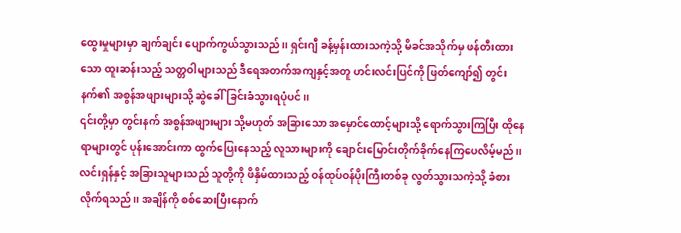ထွေးမှုများမှာ ချက်ချင်း ပျောက်ကွယ်သွားသည်၊၊ ရှင်းဂျီ ခန့်မှန်းထားသကဲ့သို့ မိခင်အသိုက်မှ ဖန်တီးထားသော ထူးဆန်းသည့် သတ္တဝါများသည် ဒီရေအတက်အကျနှင့်အတူ ဟင်းလင်းပြင်ကို ဖြတ်ကျော်၍ တွင်းနက်၏ အစွန်အဖျားများသို့ ဆွဲခေါ်ခြင်းခံသွားရပုံပင်၊၊
၎င်းတို့မှာ တွင်းနက် အစွန်အဖျားများ သို့မဟုတ် အခြားသော အမှောင်ထောင့်များသို့ ရောက်သွားကြပြီး ထိုနေရာများတွင် ပုန်းအောင်းကာ ထွက်ပြေးနေသည့် လူသားများကို ချောင်းမြောင်းတိုက်ခိုက်နေကြပေလိမ့်မည်၊၊
လင်းရှန်နှင့် အခြားသူများသည် သူတို့ကို ဖိနှိမ်ထားသည့် ဝန်ထုပ်ဝန်ပိုးကြီးတစ်ခု လွတ်သွားသကဲ့သို့ ခံစားလိုက်ရသည်၊၊ အချိန်ကို စစ်ဆေးပြီးနောက်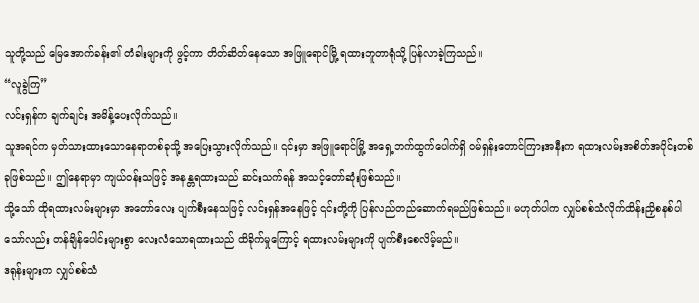သူတို့သည် မြေအောက်ခန်း၏ တံခါးများကို ဖွင့်ကာ တိတ်ဆိတ်နေသော အဖြူရောင်မြို့ ရထားဘူတာရုံသို့ ပြန်လာခဲ့ကြသည်၊၊
“လူခွဲကြ”
လင်းရှန်က ချက်ချင်း အမိန့်ပေးလိုက်သည်၊၊
သူအရင်က မှတ်သားထားသောနေရာတစ်ခုသို့ အပြေးသွားလိုက်သည်၊၊ ၎င်းမှာ အဖြူရောင်မြို့ အရှေ့ဘက်ထွက်ပေါက်ရှိ ဝမ်ရှန်းတောင်ကြားအနီးက ရထားလမ်းအစိတ်အပိုင်းတစ်ခုဖြစ်သည်၊၊ ဤနေရာမှာ ကျယ်ဝန်းသဖြင့် အနန္တရထားသည် ဆင်းသက်ရန် အသင့်တော်ဆုံးဖြစ်သည်၊၊
သို့သော် ထိုရထားလမ်းများမှာ အတော်လေး ပျက်စီးနေသဖြင့် လင်းရှန်အနေဖြင့် ၎င်းတို့ကို ပြန်လည်တည်ဆောက်ရမည်ဖြစ်သည်၊၊ မဟုတ်ပါက လျှပ်စစ်သံလိုက်ထိန်းညှိစနစ်ပါသော်လည်း တန်ချိန်ပေါင်းများစွာ လေးလံသောရထားသည် ထိခိုက်မှုကြောင့် ရထားလမ်းများကို ပျက်စီးစေလိမ့်မည်၊၊
ဒရုန်းများက လျှပ်စစ်သံ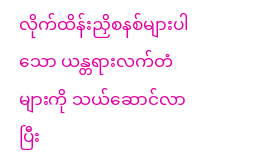လိုက်ထိန်းညှိစနစ်များပါသော ယန္တရားလက်တံများကို သယ်ဆောင်လာပြီး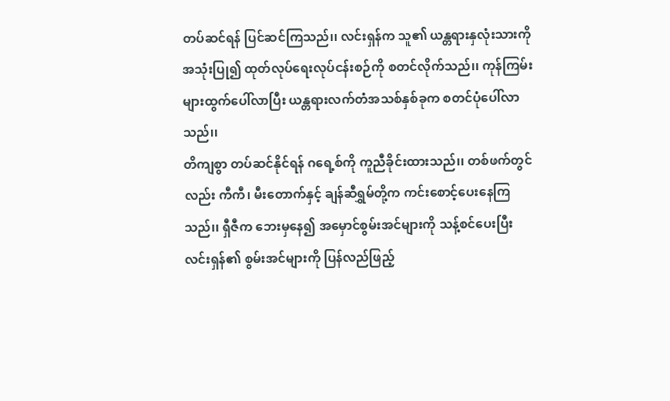တပ်ဆင်ရန် ပြင်ဆင်ကြသည်၊၊ လင်းရှန်က သူ၏ ယန္တရားနှလုံးသားကို အသုံးပြု၍ ထုတ်လုပ်ရေးလုပ်ငန်းစဉ်ကို စတင်လိုက်သည်၊၊ ကုန်ကြမ်းများထွက်ပေါ်လာပြီး ယန္တရားလက်တံအသစ်နှစ်ခုက စတင်ပုံပေါ်လာသည်၊၊
တိကျစွာ တပ်ဆင်နိုင်ရန် ဂရေ့စ်ကို ကူညီခိုင်းထားသည်၊၊ တစ်ဖက်တွင်လည်း ကီကီ၊ မီးတောက်နှင့် ချန်ဆီရွှမ်တို့က ကင်းစောင့်ပေးနေကြသည်၊၊ ရှီဇီက ဘေးမှနေ၍ အမှောင်စွမ်းအင်များကို သန့်စင်ပေးပြီး လင်းရှန်၏ စွမ်းအင်များကို ပြန်လည်ဖြည့်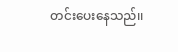တင်းပေးနေသည်၊၊